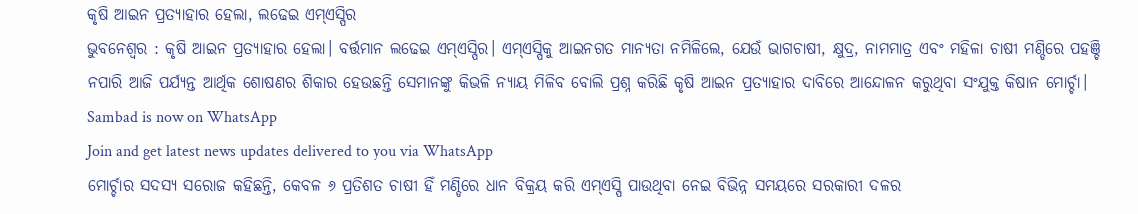କୃଷି ଆଇନ ପ୍ରତ୍ୟାହାର ହେଲା, ଲଢେଇ ଏମ୍ଏସ୍ପିର
ଭୁବନେଶ୍ୱର : କୃଷି ଆଇନ ପ୍ରତ୍ୟାହାର ହେଲା। ବର୍ତ୍ତମାନ ଲଢେଇ ଏମ୍ଏସ୍ପିର। ଏମ୍ଏସ୍ପିକୁ ଆଇନଗତ ମାନ୍ୟତା ନମିଳିଲେ, ଯେଉଁ ଭାଗଚାଷୀ, କ୍ଷୁଦ୍ର, ନାମମାତ୍ର ଏବଂ ମହିଳା ଚାଷୀ ମଣ୍ଡିରେ ପହଞ୍ଚି ନପାରି ଆଜି ପର୍ଯ୍ୟନ୍ତ ଆର୍ଥିକ ଶୋଷଣର ଶିକାର ହେଉଛନ୍ତି ସେମାନଙ୍କୁ କିଭଳି ନ୍ୟାୟ ମିଳିବ ବୋଲି ପ୍ରଶ୍ନ କରିଛି କୃଷି ଆଇନ ପ୍ରତ୍ୟାହାର ଦାବିରେ ଆନ୍ଦୋଳନ କରୁଥିବା ସଂଯୁକ୍ତ କିଷାନ ମୋର୍ଚ୍ଚା।
Sambad is now on WhatsApp
Join and get latest news updates delivered to you via WhatsApp
ମୋର୍ଚ୍ଚାର ସଦସ୍ୟ ସରୋଜ କହିଛନ୍ତି, କେବଳ ୬ ପ୍ରତିଶତ ଚାଷୀ ହିଁ ମଣ୍ଡିରେ ଧାନ ବିକ୍ରୟ କରି ଏମ୍ଏସ୍ପି ପାଉଥିବା ନେଇ ବିଭିନ୍ନ ସମୟରେ ସରକାରୀ ଦଳର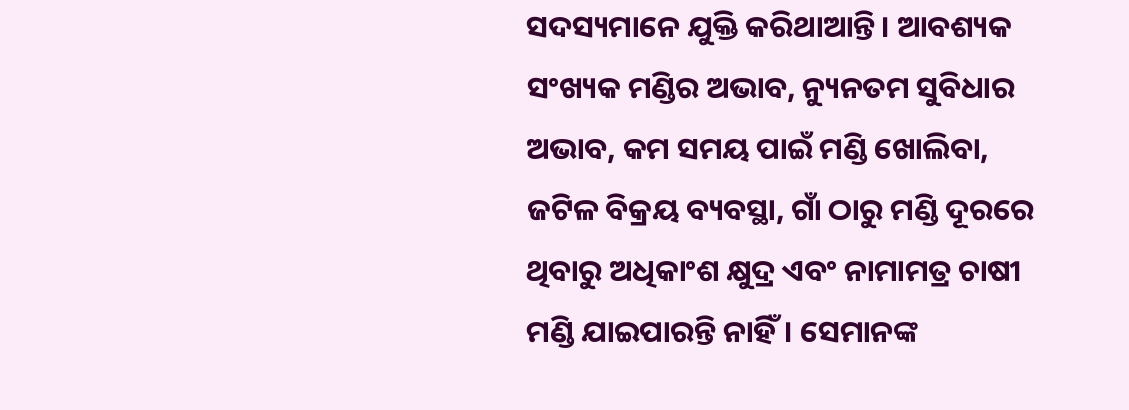ସଦସ୍ୟମାନେ ଯୁକ୍ତି କରିଥାଆନ୍ତି। ଆବଶ୍ୟକ ସଂଖ୍ୟକ ମଣ୍ଡିର ଅଭାବ, ନ୍ୟୁନତମ ସୁବିଧାର ଅଭାବ, କମ ସମୟ ପାଇଁ ମଣ୍ଡି ଖୋଲିବା, ଜଟିଳ ବିକ୍ରୟ ବ୍ୟବସ୍ଥା, ଗାଁ ଠାରୁ ମଣ୍ଡି ଦୂରରେ ଥିବାରୁ ଅଧିକାଂଶ କ୍ଷୁଦ୍ର ଏବଂ ନାମାମତ୍ର ଚାଷୀ ମଣ୍ଡି ଯାଇପାରନ୍ତି ନାହିଁ। ସେମାନଙ୍କ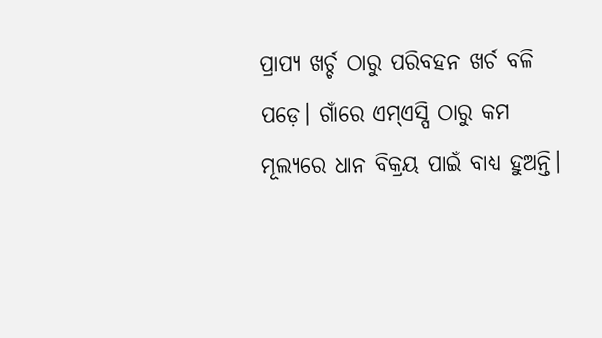ପ୍ରାପ୍ୟ ଖର୍ଚ୍ଚ ଠାରୁ ପରିବହନ ଖର୍ଚ ବଳି ପଡ଼େ। ଗାଁରେ ଏମ୍ଏସ୍ପି ଠାରୁ କମ ମୂଲ୍ୟରେ ଧାନ ବିକ୍ରୟ ପାଇଁ ବାଧ୍ୟ ହୁଅନ୍ତି।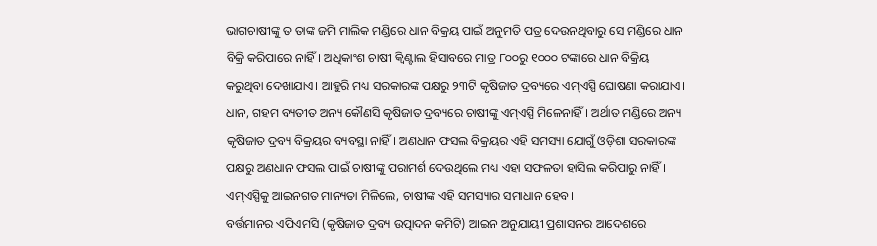ଭାଗଚାଷୀଙ୍କୁ ତ ତାଙ୍କ ଜମି ମାଲିକ ମଣ୍ଡିରେ ଧାନ ବିକ୍ରୟ ପାଇଁ ଅନୁମତି ପତ୍ର ଦେଉନଥିବାରୁ ସେ ମଣ୍ଡିରେ ଧାନ ବିକ୍ରି କରିପାରେ ନାହିଁ। ଅଧିକାଂଶ ଚାଷୀ କ୍ବିଣ୍ଟାଲ ହିସାବରେ ମାତ୍ର ୮୦୦ରୁ ୧୦୦୦ ଟଙ୍କାରେ ଧାନ ବିକ୍ରିୟ କରୁଥିବା ଦେଖାଯାଏ। ଆହୁରି ମଧ୍ୟ ସରକାରଙ୍କ ପକ୍ଷରୁ ୨୩ଟି କୃଷିଜାତ ଦ୍ରବ୍ୟରେ ଏମ୍ଏସ୍ପି ଘୋଷଣା କରାଯାଏ। ଧାନ, ଗହମ ବ୍ୟତୀତ ଅନ୍ୟ କୌଣସି କୃଷିଜାତ ଦ୍ରବ୍ୟରେ ଚାଷୀଙ୍କୁ ଏମ୍ଏସ୍ପି ମିଳେନାହିଁ। ଅର୍ଥାତ ମଣ୍ଡିରେ ଅନ୍ୟ କୃଷିଜାତ ଦ୍ରବ୍ୟ ବିକ୍ରୟର ବ୍ୟବସ୍ଥା ନାହିଁ। ଅଣଧାନ ଫସଲ ବିକ୍ରୟର ଏହି ସମସ୍ୟା ଯୋଗୁଁ ଓଡ଼ିଶା ସରକାରଙ୍କ ପକ୍ଷରୁ ଅଣଧାନ ଫସଲ ପାଇଁ ଚାଷୀଙ୍କୁ ପରାମର୍ଶ ଦେଉଥିଲେ ମଧ୍ୟ ଏହା ସଫଳତା ହାସିଲ କରିପାରୁ ନାହିଁ। ଏମ୍ଏସ୍ପିକୁ ଆଇନଗତ ମାନ୍ୟତା ମିଳିଲେ, ଚାଷୀଙ୍କ ଏହି ସମସ୍ୟାର ସମାଧାନ ହେବ।
ବର୍ତ୍ତମାନର ଏପିଏମସି (କୃଷିଜାତ ଦ୍ରବ୍ୟ ଉତ୍ପାଦନ କମିଟି) ଆଇନ ଅନୁଯାୟୀ ପ୍ରଶାସନର ଆଦେଶରେ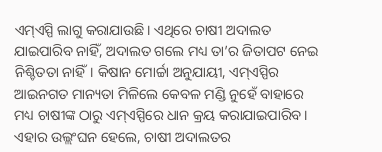ଏମ୍ଏସ୍ପି ଲାଗୁ କରାଯାଉଛି। ଏଥିରେ ଚାଷୀ ଅଦାଲତ ଯାଇପାରିବ ନାହିଁ, ଅଦାଲତ ଗଲେ ମଧ୍ୟ ତା’ର ଜିତାପଟ ନେଇ ନିଶ୍ଚିତତା ନାହିଁ। କିଷାନ ମୋର୍ଚ୍ଚା ଅନୁଯାୟୀ, ଏମ୍ଏସ୍ପିର ଆଇନଗତ ମାନ୍ୟତା ମିଳିଲେ କେବଳ ମଣ୍ଡି ନୁହେଁ ବାହାରେ ମଧ୍ୟ ଚାଷୀଙ୍କ ଠାରୁ ଏମ୍ଏସ୍ପିରେ ଧାନ କ୍ରୟ କରାଯାଇପାରିବ। ଏହାର ଉଲ୍ଲଂଘନ ହେଲେ, ଚାଷୀ ଅଦାଲତର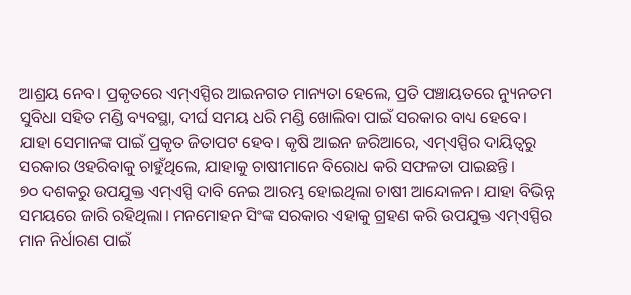ଆଶ୍ରୟ ନେବ। ପ୍ରକୃତରେ ଏମ୍ଏସ୍ପିର ଆଇନଗତ ମାନ୍ୟତା ହେଲେ, ପ୍ରତି ପଞ୍ଚାୟତରେ ନ୍ୟୁନତମ ସୁବିଧା ସହିତ ମଣ୍ଡି ବ୍ୟବସ୍ଥା, ଦୀର୍ଘ ସମୟ ଧରି ମଣ୍ଡି ଖୋଲିବା ପାଇଁ ସରକାର ବାଧ୍ୟ ହେବେ। ଯାହା ସେମାନଙ୍କ ପାଇଁ ପ୍ରକୃତ ଜିତାପଟ ହେବ। କୃଷି ଆଇନ ଜରିଆରେ, ଏମ୍ଏସ୍ପିର ଦାୟିତ୍ବରୁ ସରକାର ଓହରିବାକୁ ଚାହୁଁଥିଲେ, ଯାହାକୁ ଚାଷୀମାନେ ବିରୋଧ କରି ସଫଳତା ପାଇଛନ୍ତି।
୭୦ ଦଶକରୁ ଉପଯୁକ୍ତ ଏମ୍ଏସ୍ପି ଦାବି ନେଇ ଆରମ୍ଭ ହୋଇଥିଲା ଚାଷୀ ଆନ୍ଦୋଳନ। ଯାହା ବିଭିନ୍ନ ସମୟରେ ଜାରି ରହିଥିଲା। ମନମୋହନ ସିଂଙ୍କ ସରକାର ଏହାକୁ ଗ୍ରହଣ କରି ଉପଯୁକ୍ତ ଏମ୍ଏସ୍ପିର ମାନ ନିର୍ଧାରଣ ପାଇଁ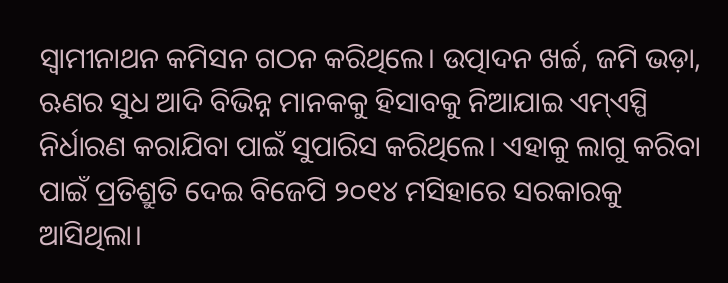ସ୍ବାମୀନାଥନ କମିସନ ଗଠନ କରିଥିଲେ। ଉତ୍ପାଦନ ଖର୍ଚ୍ଚ, ଜମି ଭଡ଼ା, ଋଣର ସୁଧ ଆଦି ବିଭିନ୍ନ ମାନକକୁ ହିସାବକୁ ନିଆଯାଇ ଏମ୍ଏସ୍ପି ନିର୍ଧାରଣ କରାଯିବା ପାଇଁ ସୁପାରିସ କରିଥିଲେ। ଏହାକୁ ଲାଗୁ କରିବା ପାଇଁ ପ୍ରତିଶ୍ରୁତି ଦେଇ ବିଜେପି ୨୦୧୪ ମସିହାରେ ସରକାରକୁ ଆସିଥିଲା।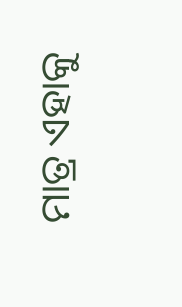ମାତ୍ର ଏହାକୁ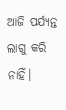ଆଜି ପର୍ଯ୍ୟନ୍ତ ଲାଗୁ କରି ନାହିଁ।